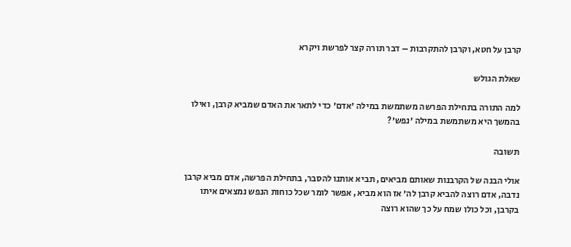קרבן על חטא, וקרבן להתקרבות – דבר תורה קצר לפרשת ויקרא

שאלת הגולש

למה התורה בתחילת הפרשה משתמשת במילה 'אדם' כדי לתאר את האדם שמביא קרבן, ואילו בהמשך היא משתמשת במילה 'נפש'?

תשובה

אולי הבנה של הקרבנות שאותם מביאים, תביא אותנו להסבר, בתחילת הפרשה, אדם מביא קרבן נדבה, אדם רוצה להביא קרבן לה' אז הוא מביא, אפשר לומר שכל כוחות הנפש נמצאים איתו בקרבן, וכל כולו שמח על כך שהוא רוצה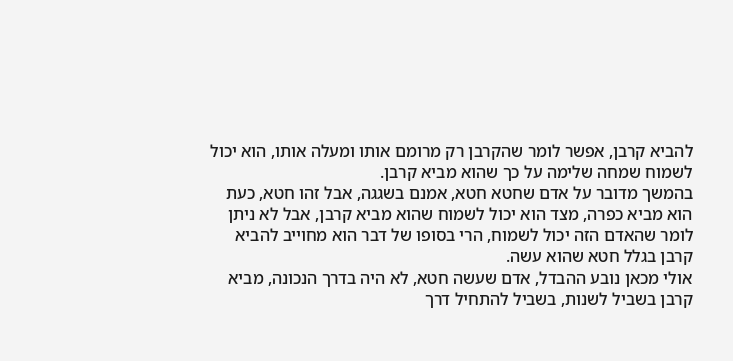להביא קרבן, אפשר לומר שהקרבן רק מרומם אותו ומעלה אותו, הוא יכול לשמוח שמחה שלימה על כך שהוא מביא קרבן.
בהמשך מדובר על אדם שחטא חטא, אמנם בשגגה, אבל זהו חטא, כעת הוא מביא כפרה, מצד הוא יכול לשמוח שהוא מביא קרבן, אבל לא ניתן לומר שהאדם הזה יכול לשמוח, הרי בסופו של דבר הוא מחוייב להביא קרבן בגלל חטא שהוא עשה.
אולי מכאן נובע ההבדל, אדם שעשה חטא, לא היה בדרך הנכונה, מביא קרבן בשביל לשנות, בשביל להתחיל דרך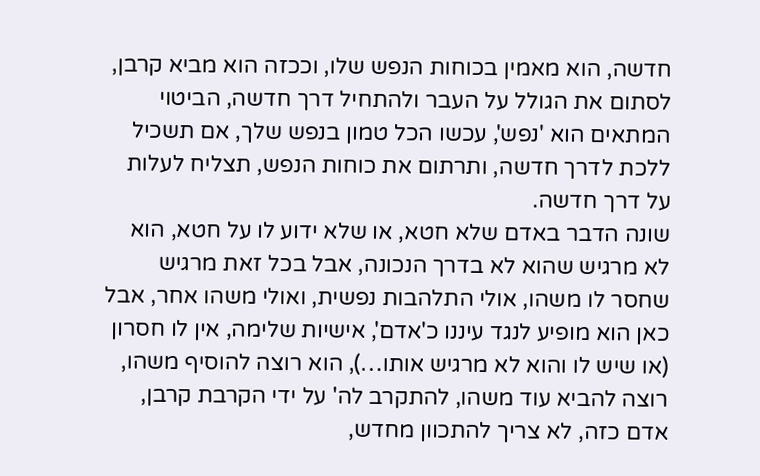חדשה, הוא מאמין בכוחות הנפש שלו, וככזה הוא מביא קרבן, לסתום את הגולל על העבר ולהתחיל דרך חדשה, הביטוי המתאים הוא 'נפש', עכשו הכל טמון בנפש שלך, אם תשכיל ללכת לדרך חדשה, ותרתום את כוחות הנפש, תצליח לעלות על דרך חדשה.
שונה הדבר באדם שלא חטא, או שלא ידוע לו על חטא, הוא לא מרגיש שהוא לא בדרך הנכונה, אבל בכל זאת מרגיש שחסר לו משהו, אולי התלהבות נפשית, ואולי משהו אחר, אבל כאן הוא מופיע לנגד עיננו כ'אדם', אישיות שלימה, אין לו חסרון (או שיש לו והוא לא מרגיש אותו…), הוא רוצה להוסיף משהו, רוצה להביא עוד משהו, להתקרב לה' על ידי הקרבת קרבן, אדם כזה, לא צריך להתכוון מחדש,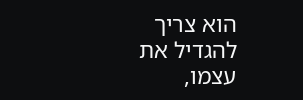הוא צריך להגדיל את עצמו,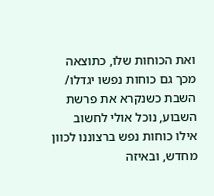ואת הכוחות שלו, כתוצאה מכך גם כוחות נפשו יגדלו/
השבת כשנקרא את פרשת השבוע, נוכל אולי לחשוב אילו כוחות נפש ברצוננו לכוון מחדש, ובאיזה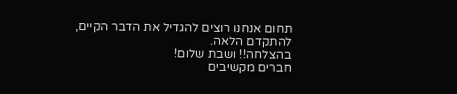תחום אנחנו רוצים להגדיל את הדבר הקיים, להתקדם הלאה.
בהצלחה!! ושבת שלום!
חברים מקשיבים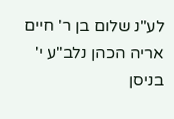לע"נ שלום בן ר' חיים אריה הכהן נלב"ע י' בניסן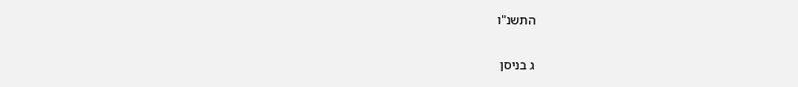התשנ"ו

ג בניסן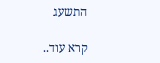התשעג

קרא עוד..